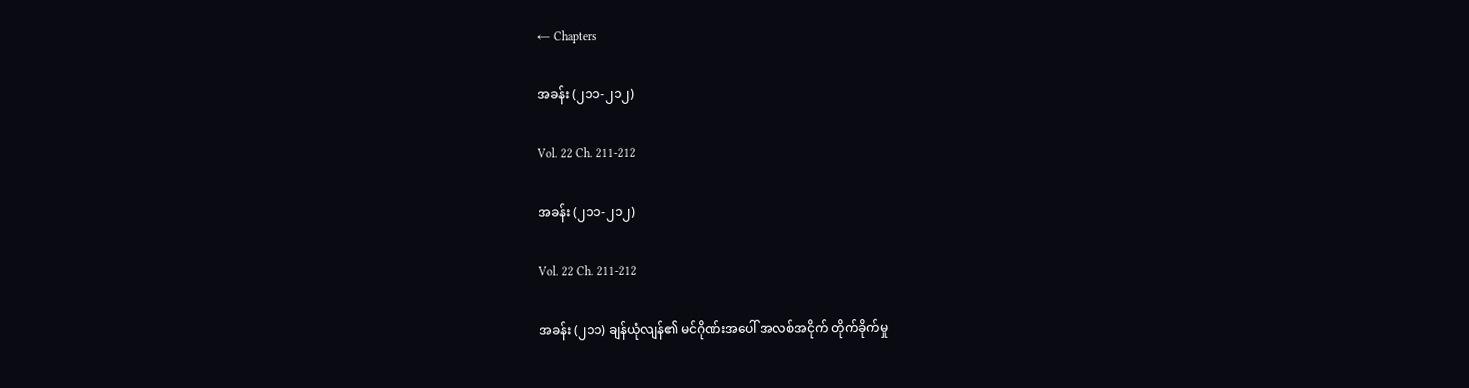← Chapters

အခန်း (၂၁၁-၂၁၂)

Vol. 22 Ch. 211-212

အခန်း (၂၁၁-၂၁၂)

Vol. 22 Ch. 211-212

အခန်း (၂၁၁) ချန်ယုံလျန်၏ မင်ဂိုဏ်းအပေါ် အလစ်အငိုက် တိုက်ခိုက်မှု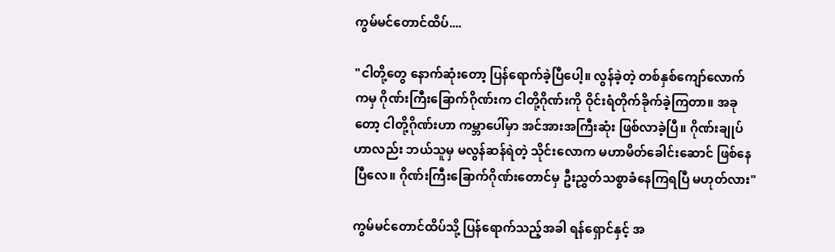ကွမ်မင်တောင်ထိပ်....

"ငါတို့တွေ နောက်ဆုံးတော့ ပြန်ရောက်ခဲ့ပြီပေါ့။ လွန်ခဲ့တဲ့ တစ်နှစ်ကျော်လောက်ကမှ ဂိုဏ်းကြီးခြောက်ဂိုဏ်းက ငါတို့ဂိုဏ်းကို ဝိုင်းရံတိုက်ခိုက်ခဲ့ကြတာ။ အခုတော့ ငါတို့ဂိုဏ်းဟာ ကမ္ဘာပေါ်မှာ အင်အားအကြီးဆုံး ဖြစ်လာခဲ့ပြီ။ ဂိုဏ်းချုပ်ဟာလည်း ဘယ်သူမှ မလွန်ဆန်ရဲတဲ့ သိုင်းလောက မဟာမိတ်ခေါင်းဆောင် ဖြစ်နေပြီလေ။ ဂိုဏ်းကြီးခြောက်ဂိုဏ်းတောင်မှ ဦးညွှတ်သစ္စာခံနေကြရပြီ မဟုတ်လား"

ကွမ်မင်တောင်ထိပ်သို့ ပြန်ရောက်သည့်အခါ ရန်ရှောင်နှင့် အ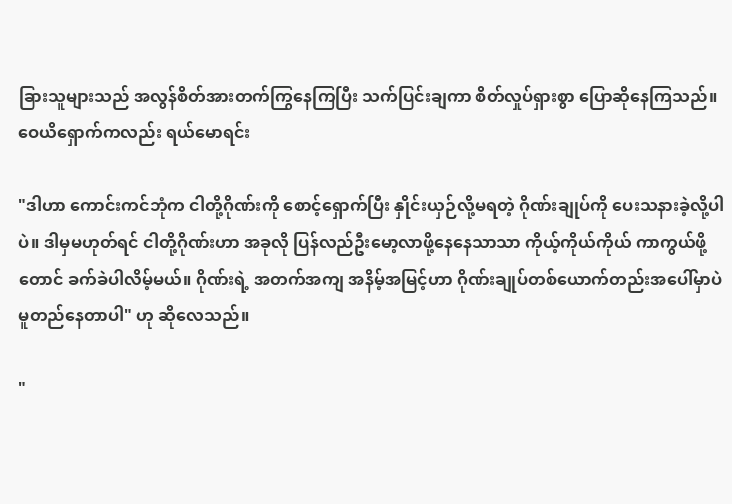ခြားသူများသည် အလွန်စိတ်အားတက်ကြွနေကြပြီး သက်ပြင်းချကာ စိတ်လှုပ်ရှားစွာ ပြောဆိုနေကြသည်။ ဝေယိရှောက်ကလည်း ရယ်မောရင်း

"ဒါဟာ ကောင်းကင်ဘုံက ငါတို့ဂိုဏ်းကို စောင့်ရှောက်ပြီး နှိုင်းယှဉ်လို့မရတဲ့ ဂိုဏ်းချုပ်ကို ပေးသနားခဲ့လို့ပါပဲ။ ဒါမှမဟုတ်ရင် ငါတို့ဂိုဏ်းဟာ အခုလို ပြန်လည်ဦးမော့လာဖို့နေနေသာသာ ကိုယ့်ကိုယ်ကိုယ် ကာကွယ်ဖို့တောင် ခက်ခဲပါလိမ့်မယ်။ ဂိုဏ်းရဲ့ အတက်အကျ အနိမ့်အမြင့်ဟာ ဂိုဏ်းချုပ်တစ်ယောက်တည်းအပေါ်မှာပဲ မူတည်နေတာပါ" ဟု ဆိုလေသည်။

"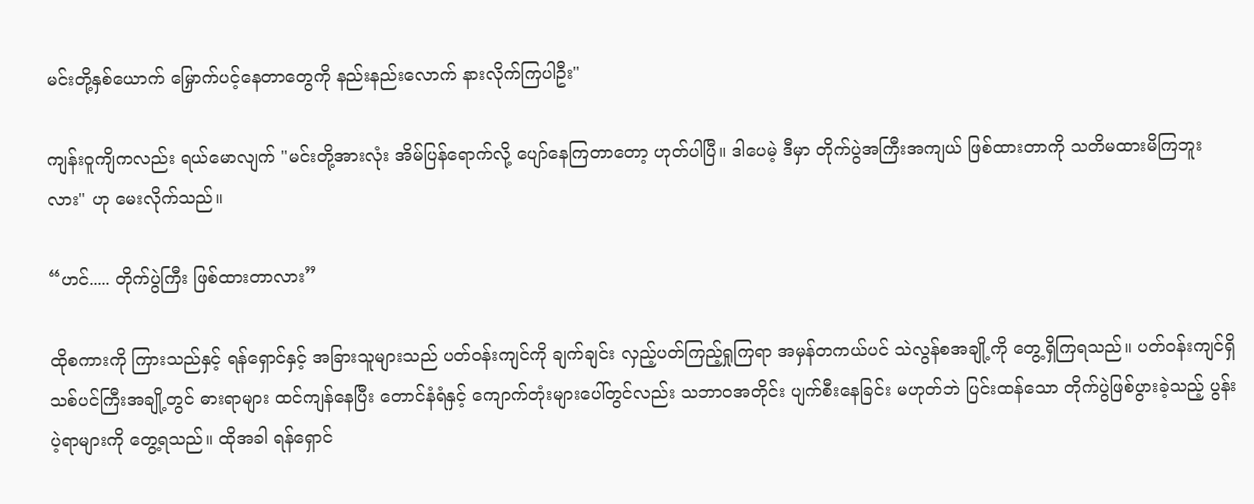မင်းတို့နှစ်ယောက် မြှောက်ပင့်နေတာတွေကို နည်းနည်းလောက် နားလိုက်ကြပါဦး"

ကျန်းဝူကျိကလည်း ရယ်မောလျက် "မင်းတို့အားလုံး အိမ်ပြန်ရောက်လို့ ပျော်နေကြတာတော့ ဟုတ်ပါပြီ။ ဒါပေမဲ့ ဒီမှာ တိုက်ပွဲအကြီးအကျယ် ဖြစ်ထားတာကို သတိမထားမိကြဘူးလား" ဟု မေးလိုက်သည်။

“ဟင်..... တိုက်ပွဲကြီး ဖြစ်ထားတာလား”

ထိုစကားကို ကြားသည်နှင့် ရန်ရှောင်နှင့် အခြားသူများသည် ပတ်ဝန်းကျင်ကို ချက်ချင်း လှည့်ပတ်ကြည့်ရှုကြရာ အမှန်တကယ်ပင် သဲလွန်စအချို့ကို တွေ့ရှိကြရသည်။ ပတ်ဝန်းကျင်ရှိ သစ်ပင်ကြီးအချို့တွင် ဓားရာများ ထင်ကျန်နေပြီး တောင်နံရံနှင့် ကျောက်တုံးများပေါ်တွင်လည်း သဘာဝအတိုင်း ပျက်စီးနေခြင်း မဟုတ်ဘဲ ပြင်းထန်သော တိုက်ပွဲဖြစ်ပွားခဲ့သည့် ပွန်းပဲ့ရာများကို တွေ့ရသည်။ ထိုအခါ ရန်ရှောင်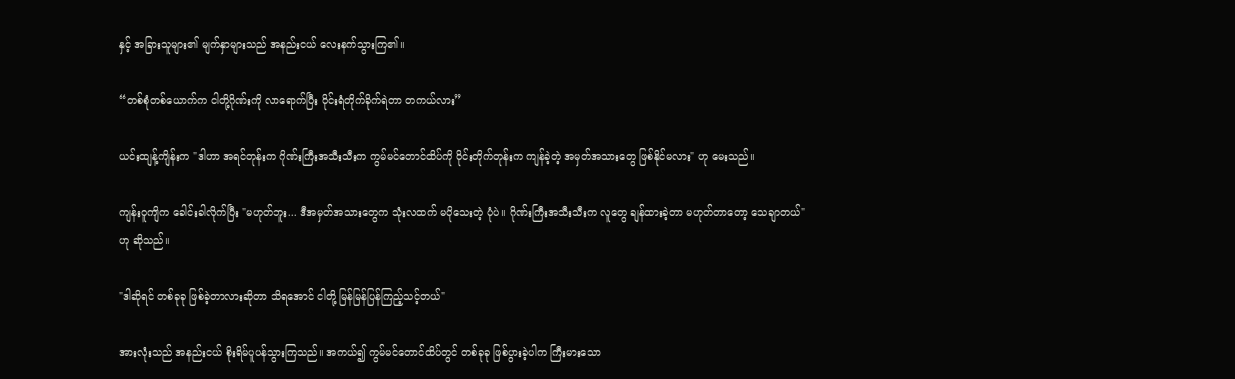နှင့် အခြားသူများ၏ မျက်နှာများသည် အနည်းငယ် လေးနက်သွားကြ၏။

“တစ်စုံတစ်ယောက်က ငါတို့ဂိုဏ်းကို လာရောက်ပြီး ဝိုင်းရံတိုက်ခိုက်ရဲတာ တကယ်လား”

ယင်းထျန့်ကျိန်းက "ဒါဟာ အရင်တုန်းက ဂိုဏ်းကြီးအသီးသီးက ကွမ်မင်တောင်ထိပ်ကို ဝိုင်းတိုက်တုန်းက ကျန်ခဲ့တဲ့ အမှတ်အသားတွေ ဖြစ်နိုင်မလား" ဟု မေးသည်။

ကျန်းဝူကျိက ခေါင်းခါလိုက်ပြီး "မဟုတ်ဘူး... ဒီအမှတ်အသားတွေက သုံးလထက် မပိုသေးတဲ့ ပုံပဲ။ ဂိုဏ်းကြီးအသီးသီးက လူတွေ ချန်ထားခဲ့တာ မဟုတ်တာတော့ သေချာတယ်" ဟု ဆိုသည်။

"ဒါဆိုရင် တစ်ခုခု ဖြစ်ခဲ့တာလားဆိုတာ သိရအောင် ငါတို့ မြန်မြန်ပြန်ကြည့်သင့်တယ်"

အားလုံးသည် အနည်းငယ် စိုးရိမ်ပူပန်သွားကြသည်။ အကယ်၍ ကွမ်မင်တောင်ထိပ်တွင် တစ်ခုခု ဖြစ်ပွားခဲ့ပါက ကြီးမားသော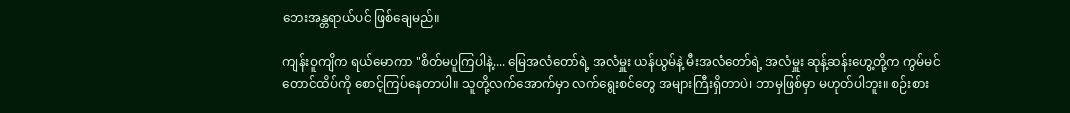ဘေးအန္တရာယ်ပင် ဖြစ်ချေမည်။

ကျန်းဝူကျိက ရယ်မောကာ "စိတ်မပူကြပါနဲ့.... မြေအလံတော်ရဲ့ အလံမှူး ယန်ယွမ်နဲ့ မီးအလံတော်ရဲ့ အလံမှူး ဆုန့်ဆန်းဟွေ့တို့က ကွမ်မင်တောင်ထိပ်ကို စောင့်ကြပ်နေတာပါ။ သူတို့လက်အောက်မှာ လက်ရွေးစင်တွေ အများကြီးရှိတာပဲ၊ ဘာမှဖြစ်မှာ မဟုတ်ပါဘူး။ စဉ်းစား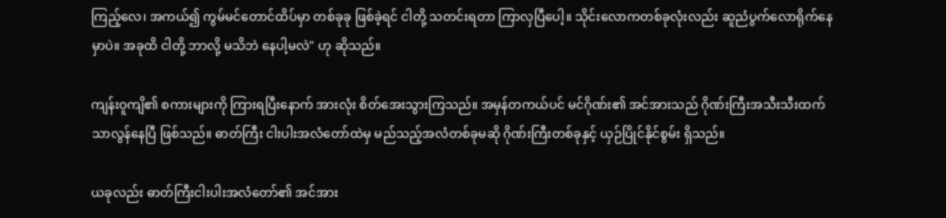ကြည့်လေ၊ အကယ်၍ ကွမ်မင်တောင်ထိပ်မှာ တစ်ခုခု ဖြစ်ခဲ့ရင် ငါတို့ သတင်းရတာ ကြာလှပြီပေါ့။ သိုင်းလောကတစ်ခုလုံးလည်း ဆူညံပွက်လောရိုက်နေမှာပဲ။ အခုထိ ငါတို့ ဘာလို့ မသိဘဲ နေပါ့မလဲ" ဟု ဆိုသည်။

ကျန်းဝူကျိ၏ စကားများကို ကြားရပြီးနောက် အားလုံး စိတ်အေးသွားကြသည်။ အမှန်တကယ်ပင် မင်ဂိုဏ်း၏ အင်အားသည် ဂိုဏ်းကြီးအသီးသီးထက် သာလွန်နေပြီ ဖြစ်သည်။ ဓာတ်ကြီး ငါးပါးအလံတော်ထဲမှ မည်သည့်အလံတစ်ခုမဆို ဂိုဏ်းကြီးတစ်ခုနှင့် ယှဉ်ပြိုင်နိုင်စွမ်း ရှိသည်။

ယခုလည်း ဓာတ်ကြီးငါးပါးအလံတော်၏ အင်အား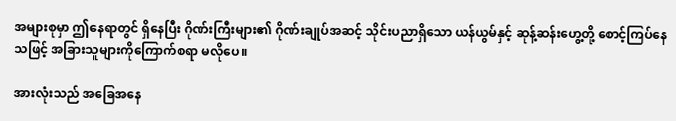အများစုမှာ ဤနေရာတွင် ရှိနေပြီး ဂိုဏ်းကြီးများ၏ ဂိုဏ်းချုပ်အဆင့် သိုင်းပညာရှိသော ယန်ယွမ်နှင့် ဆုန့်ဆန်းဟွေ့တို့ စောင့်ကြပ်နေသဖြင့် အခြားသူများကိုကြောက်စရာ မလိုပေ။

အားလုံးသည် အခြေအနေ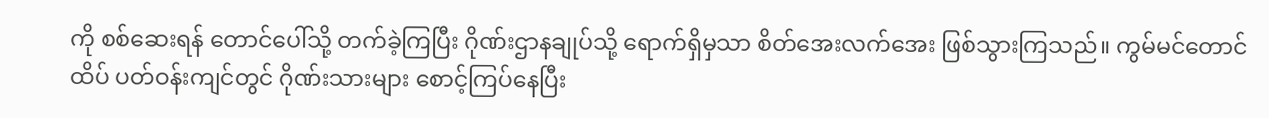ကို စစ်ဆေးရန် တောင်ပေါ်သို့ တက်ခဲ့ကြပြီး ဂိုဏ်းဌာနချုပ်သို့ ရောက်ရှိမှသာ စိတ်အေးလက်အေး ဖြစ်သွားကြသည်။ ကွမ်မင်တောင်ထိပ် ပတ်ဝန်းကျင်တွင် ဂိုဏ်းသားများ စောင့်ကြပ်နေပြီး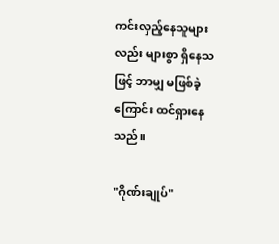ကင်းလှည့်နေသူများလည်း များစွာ ရှိနေသဖြင့် ဘာမျှ မဖြစ်ခဲ့ကြောင်း ထင်ရှားနေသည်။

"ဂိုဏ်းချုပ်"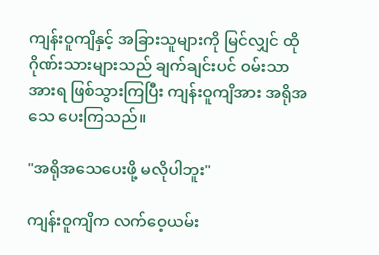ကျန်းဝူကျိနှင့် အခြားသူများကို မြင်လျှင် ထိုဂိုဏ်းသားများသည် ချက်ချင်းပင် ဝမ်းသာအားရ ဖြစ်သွားကြပြီး ကျန်းဝူကျိအား အရိုအသေ ပေးကြသည်။

"အရိုအသေပေးဖို့ မလိုပါဘူး"

ကျန်းဝူကျိက လက်ဝေ့ယမ်း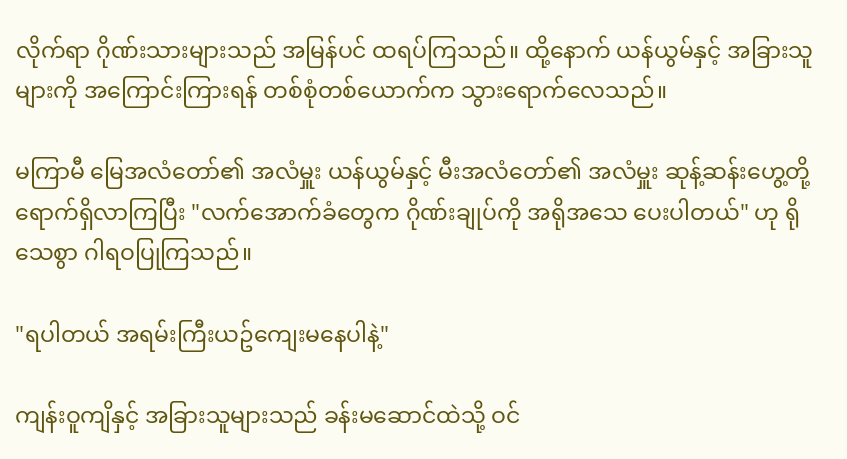လိုက်ရာ ဂိုဏ်းသားများသည် အမြန်ပင် ထရပ်ကြသည်။ ထို့နောက် ယန်ယွမ်နှင့် အခြားသူများကို အကြောင်းကြားရန် တစ်စုံတစ်ယောက်က သွားရောက်လေသည်။

မကြာမီ မြေအလံတော်၏ အလံမှူး ယန်ယွမ်နှင့် မီးအလံတော်၏ အလံမှူး ဆုန့်ဆန်းဟွေ့တို့ ရောက်ရှိလာကြပြီး "လက်အောက်ခံတွေက ဂိုဏ်းချုပ်ကို အရိုအသေ ပေးပါတယ်" ဟု ရိုသေစွာ ဂါရဝပြုကြသည်။

"ရပါတယ် အရမ်းကြီးယဥ်ကျေးမနေပါနဲ့"

ကျန်းဝူကျိနှင့် အခြားသူများသည် ခန်းမဆောင်ထဲသို့ ဝင်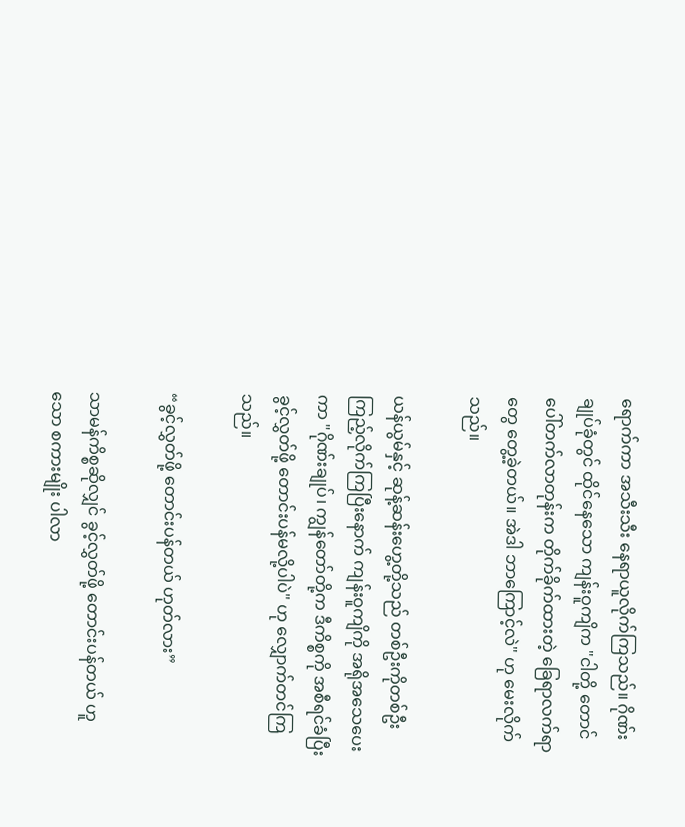ရောက်ကာ အသီးသီး နေရာယူလိုက်ကြသည်။ ဂိုဏ်းချုပ်ခုံတွင် ထိုင်နေသော ကျန်းဝူကျိက "ငါတို့ တောင်ပေါ်တက်လာတုန်းက တိုက်ခိုက်ထားတဲ့ ခြေရာလက်ရာတွေ တွေ့ခဲ့တယ်။ အဲဒါ ဘာကြောင့်လဲ" ဟု မေးလိုက်သည်။

ယန်ယွမ်နှင့် ဆုန့်ဆန်းဟွေ့တို့သည် တစ်ဦးကိုတစ်ဦး ကြည့်လိုက်ကြပြီးနောက် ကျန်းဝူကျိကို အရိုအသေပေးကာ "ဂိုဏ်းချုပ်၊ ကျွန်တော်တို့က ဒီကိစ္စကို အစီရင်ခံပြီး ခွင့်လွှတ်ဖို့ တောင်းပန်မလို့ပါပဲ" ဟု လျှောက်တင်ကြသည်။

“ခွင့်လွှတ်ဖို့ တောင်းပန်တယ် ဟုတ်လား”

သာမန်ကိစ္စဆိုလျှင် ခွင့်လွှတ်ဖို့ တောင်းပန်တယ် ဟူသော စကားမျိုး ပါလာ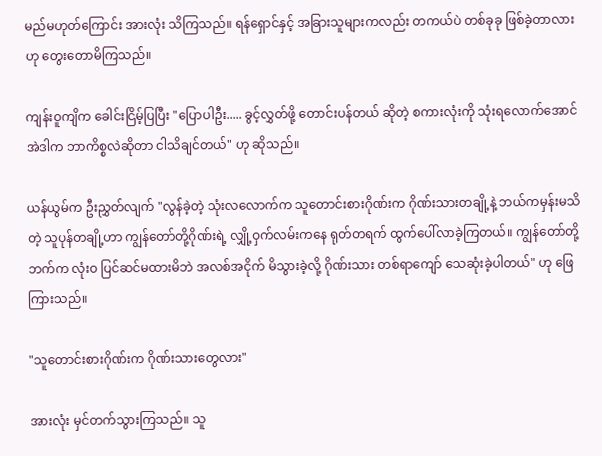မည်မဟုတ်ကြောင်း အားလုံး သိကြသည်။ ရန်ရှောင်နှင့် အခြားသူများကလည်း တကယ်ပဲ တစ်ခုခု ဖြစ်ခဲ့တာလားဟု တွေးတောမိကြသည်။

ကျန်းဝူကျိက ခေါင်းငြိမ့်ပြပြီး "ပြောပါဦး..... ခွင့်လွှတ်ဖို့ တောင်းပန်တယ် ဆိုတဲ့ စကားလုံးကို သုံးရလောက်အောင် အဲဒါက ဘာကိစ္စလဲဆိုတာ ငါသိချင်တယ်" ဟု ဆိုသည်။

ယန်ယွမ်က ဦးညွှတ်လျက် "လွန်ခဲ့တဲ့ သုံးလလောက်က သူတောင်းစားဂိုဏ်းက ဂိုဏ်းသားတချို့နဲ့ ဘယ်ကမှန်းမသိတဲ့ သူပုန်တချို့ဟာ ကျွန်တော်တို့ဂိုဏ်းရဲ့ လျှို့ဝှက်လမ်းကနေ ရုတ်တရက် ထွက်ပေါ်လာခဲ့ကြတယ်။ ကျွန်တော်တို့ဘက်က လုံးဝ ပြင်ဆင်မထားမိဘဲ အလစ်အငိုက် မိသွားခဲ့လို့ ဂိုဏ်းသား တစ်ရာကျော် သေဆုံးခဲ့ပါတယ်" ဟု ဖြေကြားသည်။

"သူတောင်းစားဂိုဏ်းက ဂိုဏ်းသားတွေလား"

အားလုံး မှင်တက်သွားကြသည်။ သူ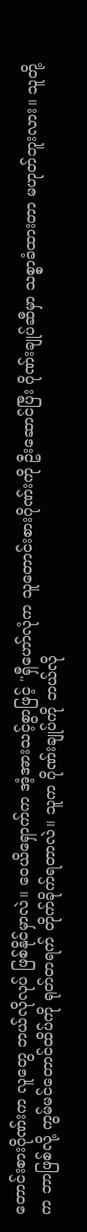တောင်းစားဂိုဏ်းက လူတွေ ဘယ်လိုလုပ် ဖြစ်နိုင်မှာလဲ။ ဝေယိရှောက်က အံ့အားသင့်စွာဖြင့် "ရှီဟော်လုံက သူတောင်းစားဂိုဏ်းကို ဦးဆောင်ပြီး ဂိုဏ်းချုပ်ဆီမှာ သစ္စာခံထားတာ မဟုတ်ဘူးလား။ သူတို့က ဘာဖြစ်လို့ ကွမ်မင်တောင်ထိပ်ကို ရုတ်တရက် တိုက်ခိုက်ရတာလဲ။ သူက ဂိုဏ်းချုပ်ကို ဘယ်လို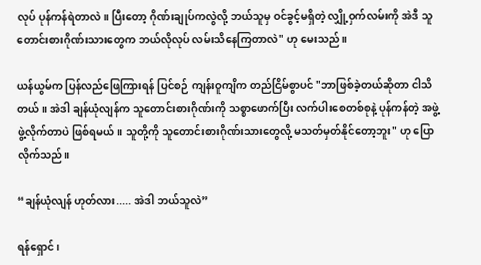လုပ် ပုန်ကန်ရဲတာလဲ။ ပြီးတော့ ဂိုဏ်းချုပ်ကလွဲလို့ ဘယ်သူမှ ဝင်ခွင့်မရှိတဲ့ လျှို့ဝှက်လမ်းကို အဲဒီ သူတောင်းစားဂိုဏ်းသားတွေက ဘယ်လိုလုပ် လမ်းသိနေကြတာလဲ" ဟု မေးသည်။

ယန်ယွမ်က ပြန်လည်ဖြေကြားရန် ပြင်စဉ် ကျန်းဝူကျိက တည်ငြိမ်စွာပင် "ဘာဖြစ်ခဲ့တယ်ဆိုတာ ငါသိတယ်။ အဲဒါ ချန်ယုံလျန်က သူတောင်းစားဂိုဏ်းကို သစ္စာဖောက်ပြီး လက်ပါးစေတစ်စုနဲ့ ပုန်ကန်တဲ့ အဖွဲ့ ဖွဲ့လိုက်တာပဲ ဖြစ်ရမယ်။ သူတို့ကို သူတောင်းစားဂိုဏ်းသားတွေလို့ မသတ်မှတ်နိုင်တော့ဘူး" ဟု ပြောလိုက်သည်။

“ချန်ယုံလျန် ဟုတ်လား..... အဲဒါ ဘယ်သူလဲ”

ရန်ရှောင်၊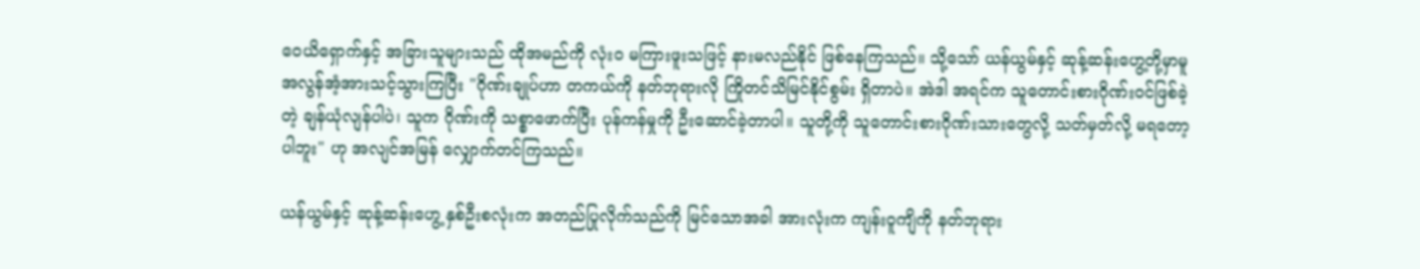ဝေယိရှောက်နှင့် အခြားသူများသည် ထိုအမည်ကို လုံးဝ မကြားဖူးသဖြင့် နားမလည်နိုင် ဖြစ်နေကြသည်။ သို့သော် ယန်ယွမ်နှင့် ဆုန့်ဆန်းဟွေ့တို့မှာမူ အလွန်အံ့အားသင့်သွားကြပြီး "ဂိုဏ်းချုပ်ဟာ တကယ်ကို နတ်ဘုရားလို ကြိုတင်သိမြင်နိုင်စွမ်း ရှိတာပဲ။ အဲဒါ အရင်က သူတောင်းစားဂိုဏ်းဝင်ဖြစ်ခဲ့တဲ့ ချန်ယုံလျန်ပါပဲ၊ သူက ဂိုဏ်းကို သစ္စာဖောက်ပြီး ပုန်ကန်မှုကို ဦးဆောင်ခဲ့တာပါ။ သူတို့ကို သူတောင်းစားဂိုဏ်းသားတွေလို့ သတ်မှတ်လို့ မရတော့ပါဘူး" ဟု အလျင်အမြန် လျှောက်တင်ကြသည်။

ယန်ယွမ်နှင့် ဆုန့်ဆန်းဟွေ့ နှစ်ဦးစလုံးက အတည်ပြုလိုက်သည်ကို မြင်သောအခါ အားလုံးက ကျန်းဝူကျိကို နတ်ဘုရား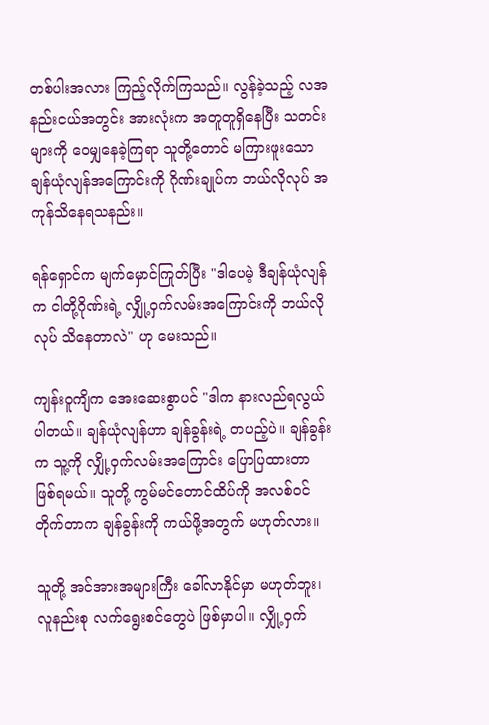တစ်ပါးအလား ကြည့်လိုက်ကြသည်။ လွန်ခဲ့သည့် လအနည်းငယ်အတွင်း အားလုံးက အတူတူရှိနေပြီး သတင်းများကို ဝေမျှနေခဲ့ကြရာ သူတို့တောင် မကြားဖူးသော ချန်ယုံလျန်အကြောင်းကို ဂိုဏ်းချုပ်က ဘယ်လိုလုပ် အကုန်သိနေရသနည်း။

ရန်ရှောင်က မျက်မှောင်ကြုတ်ပြီး "ဒါပေမဲ့ ဒီချန်ယုံလျန်က ငါတို့ဂိုဏ်းရဲ့ လျှို့ဝှက်လမ်းအကြောင်းကို ဘယ်လိုလုပ် သိနေတာလဲ" ဟု မေးသည်။

ကျန်းဝူကျိက အေးဆေးစွာပင် "ဒါက နားလည်ရလွယ်ပါတယ်။ ချန်ယုံလျန်ဟာ ချန်ခွန်းရဲ့ တပည့်ပဲ။ ချန်ခွန်းက သူ့ကို လျှို့ဝှက်လမ်းအကြောင်း ပြောပြထားတာ ဖြစ်ရမယ်။ သူတို့ ကွမ်မင်တောင်ထိပ်ကို အလစ်ဝင်တိုက်တာက ချန်ခွန်းကို ကယ်ဖို့အတွက် မဟုတ်လား။

သူတို့ အင်အားအများကြီး ခေါ်လာနိုင်မှာ မဟုတ်ဘူး၊ လူနည်းစု လက်ရွေးစင်တွေပဲ ဖြစ်မှာပါ။ လျှို့ဝှက်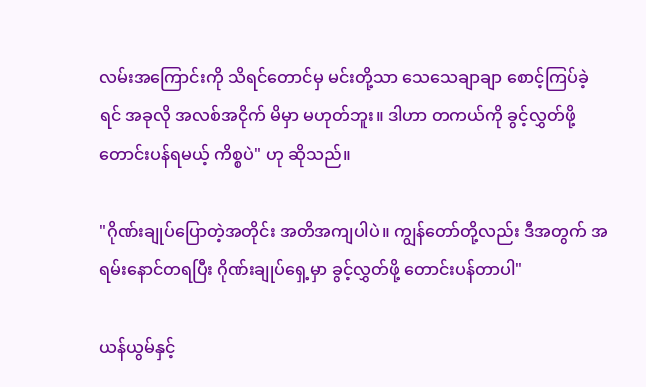လမ်းအကြောင်းကို သိရင်တောင်မှ မင်းတို့သာ သေသေချာချာ စောင့်ကြပ်ခဲ့ရင် အခုလို အလစ်အငိုက် မိမှာ မဟုတ်ဘူး။ ဒါဟာ တကယ်ကို ခွင့်လွှတ်ဖို့ တောင်းပန်ရမယ့် ကိစ္စပဲ" ဟု ဆိုသည်။

"ဂိုဏ်းချုပ်ပြောတဲ့အတိုင်း အတိအကျပါပဲ။ ကျွန်တော်တို့လည်း ဒီအတွက် အရမ်းနောင်တရပြီး ဂိုဏ်းချုပ်ရှေ့မှာ ခွင့်လွှတ်ဖို့ တောင်းပန်တာပါ"

ယန်ယွမ်နှင့်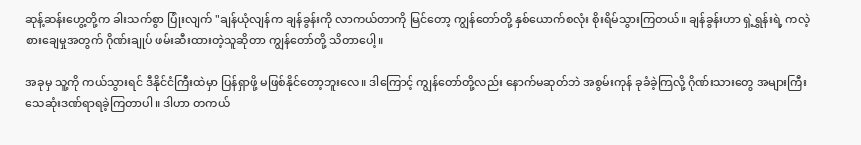ဆုန့်ဆန်းဟွေ့တို့က ခါးသက်စွာ ပြုံးလျက် "ချန်ယုံလျန်က ချန်ခွန်းကို လာကယ်တာကို မြင်တော့ ကျွန်တော်တို့ နှစ်ယောက်စလုံး စိုးရိမ်သွားကြတယ်။ ချန်ခွန်းဟာ ရှဲ့ရွှန်းရဲ့ ကလဲ့စားချေမှုအတွက် ဂိုဏ်းချုပ် ဖမ်းဆီးထားတဲ့သူဆိုတာ ကျွန်တော်တို့ သိတာပေါ့။

အခုမှ သူ့ကို ကယ်သွားရင် ဒီနိုင်ငံကြီးထဲမှာ ပြန်ရှာဖို့ မဖြစ်နိုင်တော့ဘူးလေ။ ဒါကြောင့် ကျွန်တော်တို့လည်း နောက်မဆုတ်ဘဲ အစွမ်းကုန် ခုခံခဲ့ကြလို့ ဂိုဏ်းသားတွေ အများကြီး သေဆုံးဒဏ်ရာရခဲ့ကြတာပါ။ ဒါဟာ တကယ်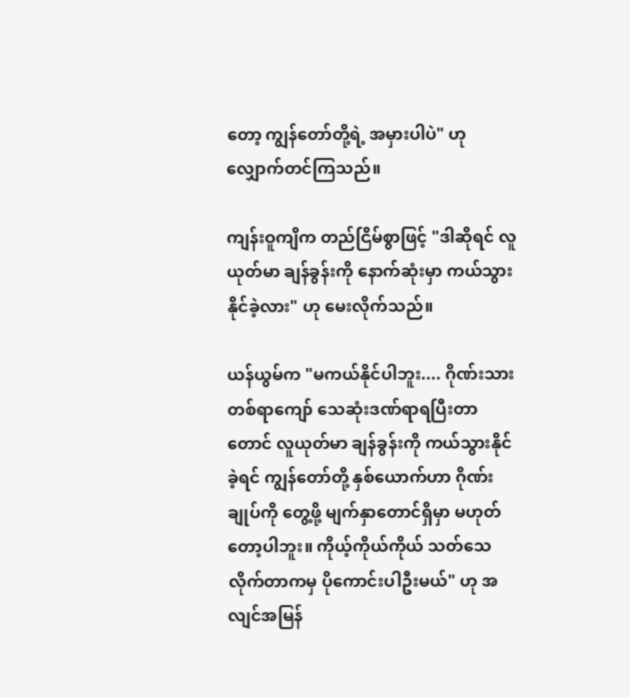တော့ ကျွန်တော်တို့ရဲ့ အမှားပါပဲ" ဟု လျှောက်တင်ကြသည်။

ကျန်းဝူကျိက တည်ငြိမ်စွာဖြင့် "ဒါဆိုရင် လူယုတ်မာ ချန်ခွန်းကို နောက်ဆုံးမှာ ကယ်သွားနိုင်ခဲ့လား" ဟု မေးလိုက်သည်။

ယန်ယွမ်က "မကယ်နိုင်ပါဘူး.... ဂိုဏ်းသား တစ်ရာကျော် သေဆုံးဒဏ်ရာရပြီးတာတောင် လူယုတ်မာ ချန်ခွန်းကို ကယ်သွားနိုင်ခဲ့ရင် ကျွန်တော်တို့ နှစ်ယောက်ဟာ ဂိုဏ်းချုပ်ကို တွေ့ဖို့ မျက်နှာတောင်ရှိမှာ မဟုတ်တော့ပါဘူး။ ကိုယ့်ကိုယ်ကိုယ် သတ်သေလိုက်တာကမှ ပိုကောင်းပါဦးမယ်" ဟု အလျင်အမြန်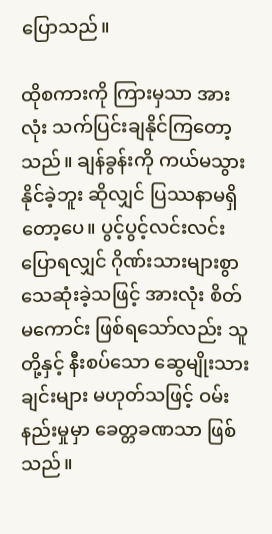ပြောသည်။

ထိုစကားကို ကြားမှသာ အားလုံး သက်ပြင်းချနိုင်ကြတော့သည်။ ချန်ခွန်းကို ကယ်မသွားနိုင်ခဲ့ဘူး ဆိုလျှင် ပြဿနာမရှိတော့ပေ။ ပွင့်ပွင့်လင်းလင်း ပြောရလျှင် ဂိုဏ်းသားများစွာ သေဆုံးခဲ့သဖြင့် အားလုံး စိတ်မကောင်း ဖြစ်ရသော်လည်း သူတို့နှင့် နီးစပ်သော ဆွေမျိုးသားချင်းများ မဟုတ်သဖြင့် ဝမ်းနည်းမှုမှာ ခေတ္တခဏသာ ဖြစ်သည်။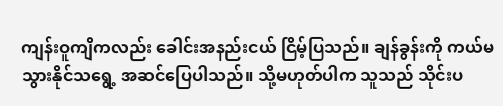ကျန်းဝူကျိကလည်း ခေါင်းအနည်းငယ် ငြိမ့်ပြသည်။ ချန်ခွန်းကို ကယ်မသွားနိုင်သရွေ့ အဆင်ပြေပါသည်။ သို့မဟုတ်ပါက သူသည် သိုင်းပ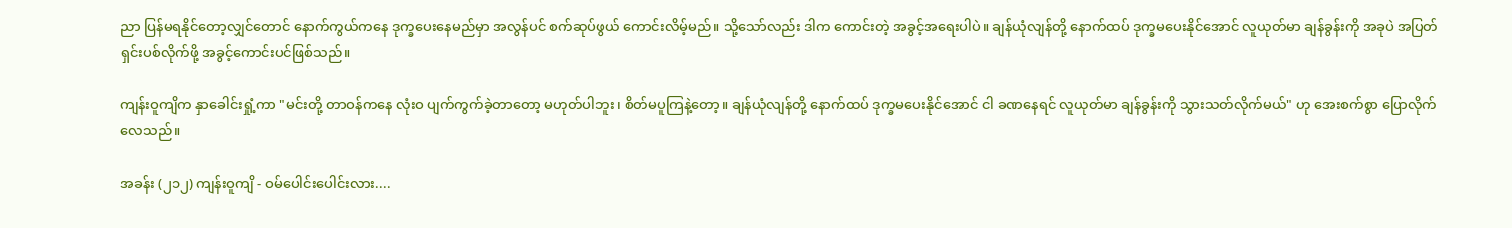ညာ ပြန်မရနိုင်တော့လျှင်တောင် နောက်ကွယ်ကနေ ဒုက္ခပေးနေမည်မှာ အလွန်ပင် စက်ဆုပ်ဖွယ် ကောင်းလိမ့်မည်။ သို့သော်လည်း ဒါက ကောင်းတဲ့ အခွင့်အရေးပါပဲ။ ချန်ယုံလျန်တို့ နောက်ထပ် ဒုက္ခမပေးနိုင်အောင် လူယုတ်မာ ချန်ခွန်းကို အခုပဲ အပြတ်ရှင်းပစ်လိုက်ဖို့ အခွင့်ကောင်းပင်ဖြစ်သည်။

ကျန်းဝူကျိက နှာခေါင်းရှုံ့ကာ "မင်းတို့ တာဝန်ကနေ လုံးဝ ပျက်ကွက်ခဲ့တာတော့ မဟုတ်ပါဘူး၊ စိတ်မပူကြနဲ့တော့။ ချန်ယုံလျန်တို့ နောက်ထပ် ဒုက္ခမပေးနိုင်အောင် ငါ ခဏနေရင် လူယုတ်မာ ချန်ခွန်းကို သွားသတ်လိုက်မယ်" ဟု အေးစက်စွာ ပြောလိုက်လေသည်။

အခန်း (၂၁၂) ကျန်းဝူကျိ - ဝမ်ပေါင်းပေါင်းလား....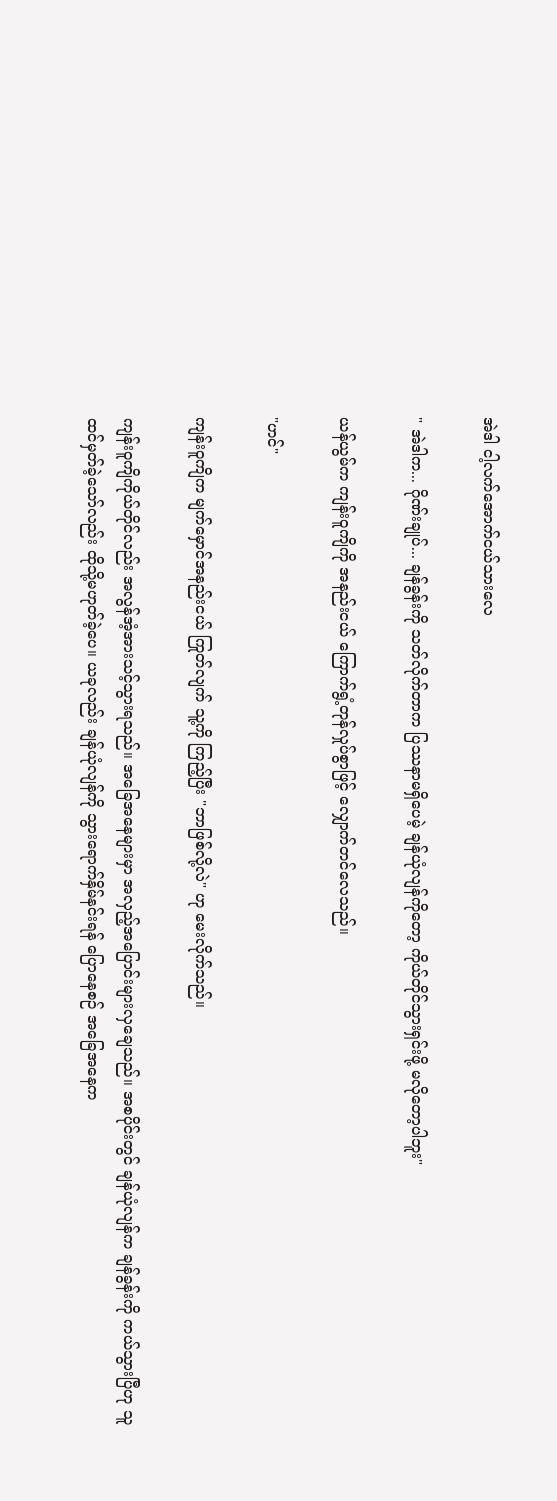အဲဒါ ငါ့လက်အောက်ငယ်သားလေ

" အဲဒါက... ဂိုဏ်းချုပ်... ချန်ခွန်းကို သတ်လိုက်တာက ပြဿနာမရှိပေမဲ့ ချန်ယုံလျန်ကိုတော့ ကိုယ်တိုင်သွားရှင်းဖို့ မလိုတော့ပါဘူး"

ယန်ယွမ်က ကျန်းဝူကျိကို အနည်းငယ် ကြောက်ရွံ့တုန်လှုပ်စွာဖြင့် လျှောက်တင်လေသည်။

"ဟင်"

ကျန်းဝူကျိက မျက်မှောင်အနည်းငယ် ကြုတ်လျက် သူ့ကို ကြည့်ပြီး "ဘာဖြစ်လို့လဲ" ဟု မေးလိုက်သည်။

ကျန်းဝူကျိကိုယ်တိုင်လည်း အလွန်အံ့အားသင့်သွားရသည်။ အခြေအနေများမှာ အလှည့်အပြောင်းများလှချေသည်။ အစပိုင်းတွင် ချန်ယုံလျန်က ချန်ခွန်းကို ကယ်သွားပြီဟု သူထင်မှတ်ခဲ့သော်လည်း ထိုသို့မဟုတ်ခဲ့ပေ။ ယခုလည်း ချန်ယုံလျန်ကို သွားရောက်နှိမ်နင်းရန် ပြောနေစဉ် အခြေအနေက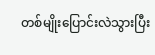တစ်မျိုးပြောင်းလဲသွားပြီး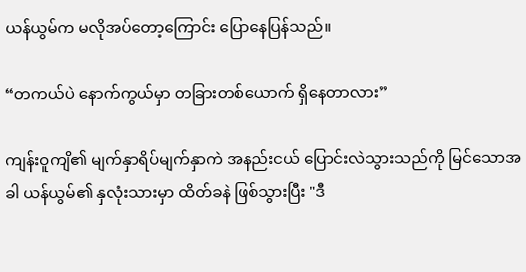ယန်ယွမ်က မလိုအပ်တော့ကြောင်း ပြောနေပြန်သည်။

“တကယ်ပဲ နောက်ကွယ်မှာ တခြားတစ်ယောက် ရှိနေတာလား”

ကျန်းဝူကျိ၏ မျက်နှာရိပ်မျက်နှာကဲ အနည်းငယ် ပြောင်းလဲသွားသည်ကို မြင်သောအခါ ယန်ယွမ်၏ နှလုံးသားမှာ ထိတ်ခနဲ ဖြစ်သွားပြီး "ဒီ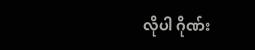လိုပါ ဂိုဏ်း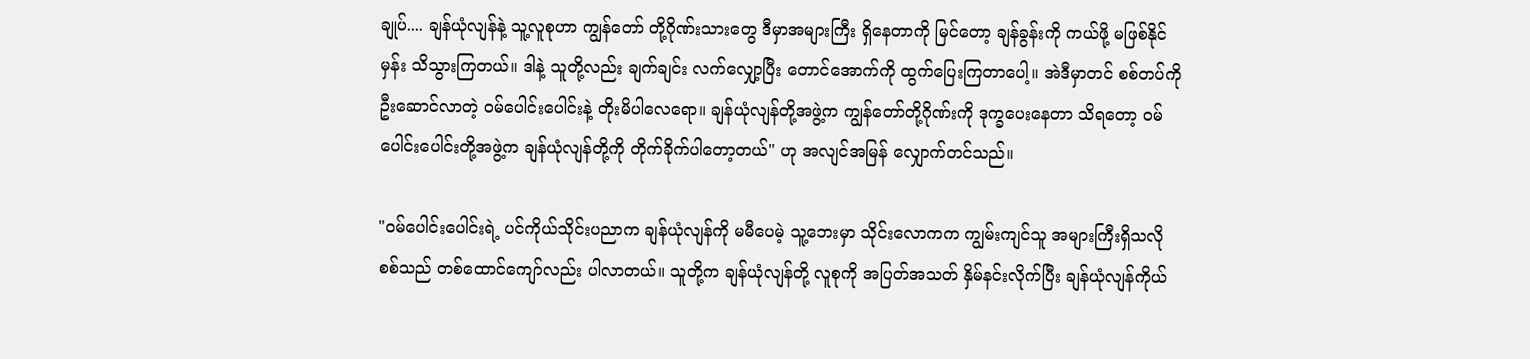ချုပ်.... ချန်ယုံလျန်နဲ့ သူ့လူစုဟာ ကျွန်တော် တို့ဂိုဏ်းသားတွေ ဒီမှာအများကြီး ရှိနေတာကို မြင်တော့ ချန်ခွန်းကို ကယ်ဖို့ မဖြစ်နိုင်မှန်း သိသွားကြတယ်။ ဒါနဲ့ သူတို့လည်း ချက်ချင်း လက်လျှော့ပြီး တောင်အောက်ကို ထွက်ပြေးကြတာပေါ့။ အဲဒီမှာတင် စစ်တပ်ကိုဦးဆောင်လာတဲ့ ဝမ်ပေါင်းပေါင်းနဲ့ တိုးမိပါလေရော။ ချန်ယုံလျန်တို့အဖွဲ့က ကျွန်တော်တို့ဂိုဏ်းကို ဒုက္ခပေးနေတာ သိရတော့ ဝမ်ပေါင်းပေါင်းတို့အဖွဲ့က ချန်ယုံလျန်တို့ကို တိုက်ခိုက်ပါတော့တယ်" ဟု အလျင်အမြန် လျှောက်တင်သည်။

"ဝမ်ပေါင်းပေါင်းရဲ့ ပင်ကိုယ်သိုင်းပညာက ချန်ယုံလျန်ကို မမီပေမဲ့ သူ့ဘေးမှာ သိုင်းလောကက ကျွမ်းကျင်သူ အများကြီးရှိသလို စစ်သည် တစ်ထောင်ကျော်လည်း ပါလာတယ်။ သူတို့က ချန်ယုံလျန်တို့ လူစုကို အပြတ်အသတ် နှိမ်နင်းလိုက်ပြီး ချန်ယုံလျန်ကိုယ်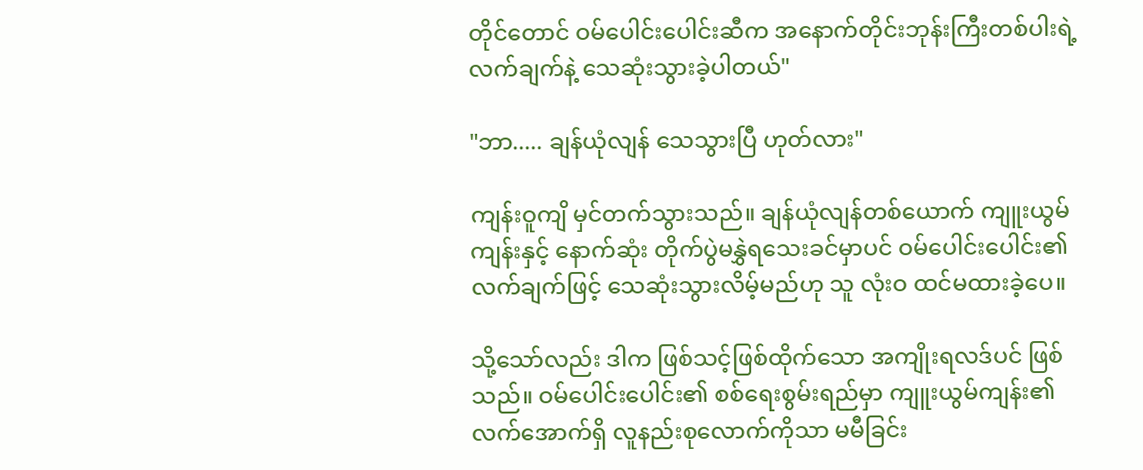တိုင်တောင် ဝမ်ပေါင်းပေါင်းဆီက အနောက်တိုင်းဘုန်းကြီးတစ်ပါးရဲ့ လက်ချက်နဲ့ သေဆုံးသွားခဲ့ပါတယ်"

"ဘာ..... ချန်ယုံလျန် သေသွားပြီ ဟုတ်လား"

ကျန်းဝူကျိ မှင်တက်သွားသည်။ ချန်ယုံလျန်တစ်ယောက် ကျူးယွမ်ကျန်းနှင့် နောက်ဆုံး တိုက်ပွဲမနွှဲရသေးခင်မှာပင် ဝမ်ပေါင်းပေါင်း၏ လက်ချက်ဖြင့် သေဆုံးသွားလိမ့်မည်ဟု သူ လုံးဝ ထင်မထားခဲ့ပေ။

သို့သော်လည်း ဒါက ဖြစ်သင့်ဖြစ်ထိုက်သော အကျိုးရလဒ်ပင် ဖြစ်သည်။ ဝမ်ပေါင်းပေါင်း၏ စစ်ရေးစွမ်းရည်မှာ ကျူးယွမ်ကျန်း၏ လက်အောက်ရှိ လူနည်းစုလောက်ကိုသာ မမီခြင်း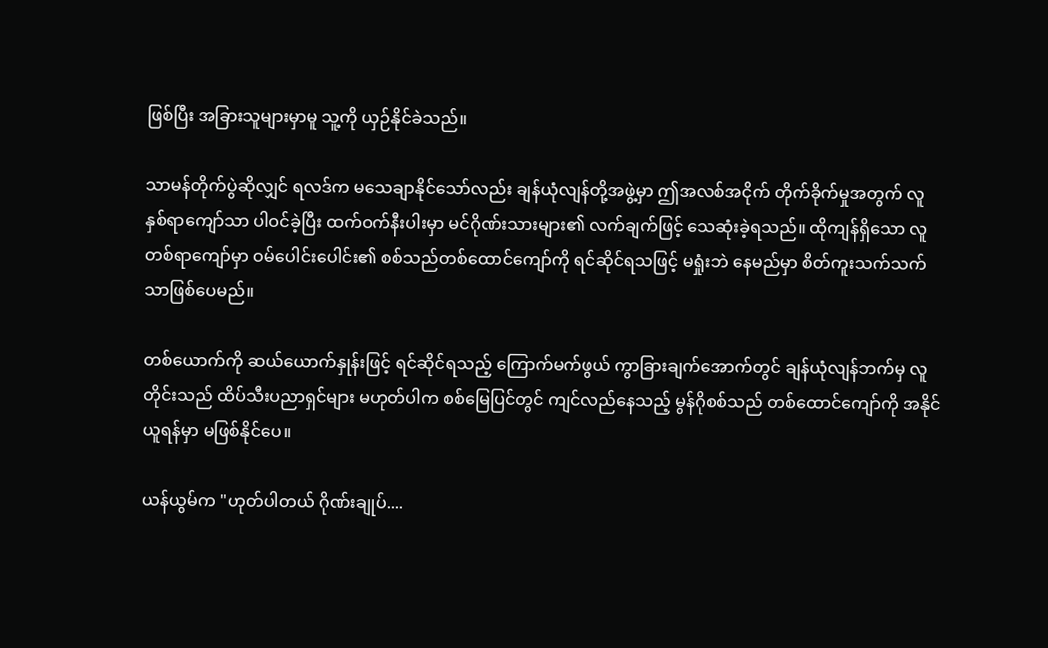ဖြစ်ပြီး အခြားသူများမှာမူ သူ့ကို ယှဉ်နိုင်ခဲသည်။

သာမန်တိုက်ပွဲဆိုလျှင် ရလဒ်က မသေချာနိုင်သော်လည်း ချန်ယုံလျန်တို့အဖွဲ့မှာ ဤအလစ်အငိုက် တိုက်ခိုက်မှုအတွက် လူနှစ်ရာကျော်သာ ပါဝင်ခဲ့ပြီး ထက်ဝက်နီးပါးမှာ မင်ဂိုဏ်းသားများ၏ လက်ချက်ဖြင့် သေဆုံးခဲ့ရသည်။ ထိုကျန်ရှိသော လူတစ်ရာကျော်မှာ ဝမ်ပေါင်းပေါင်း၏ စစ်သည်တစ်ထောင်ကျော်ကို ရင်ဆိုင်ရသဖြင့် မရှုံးဘဲ နေမည်မှာ စိတ်ကူးသက်သက်သာဖြစ်ပေမည်။

တစ်ယောက်ကို ဆယ်ယောက်နှုန်းဖြင့် ရင်ဆိုင်ရသည့် ကြောက်မက်ဖွယ် ကွာခြားချက်အောက်တွင် ချန်ယုံလျန်ဘက်မှ လူတိုင်းသည် ထိပ်သီးပညာရှင်များ မဟုတ်ပါက စစ်မြေပြင်တွင် ကျင်လည်နေသည့် မွန်ဂိုစစ်သည် တစ်ထောင်ကျော်ကို အနိုင်ယူရန်မှာ မဖြစ်နိုင်ပေ။

ယန်ယွမ်က "ဟုတ်ပါတယ် ဂိုဏ်းချုပ်....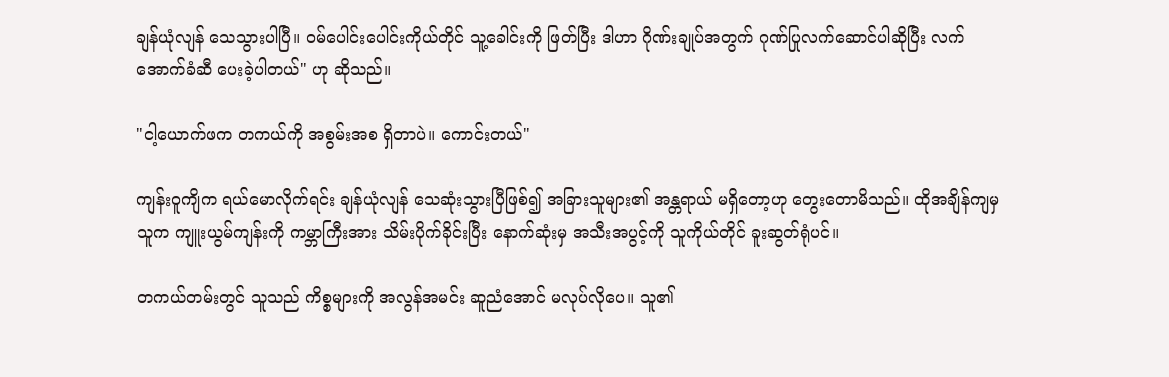ချန်ယုံလျန် သေသွားပါပြီ။ ဝမ်ပေါင်းပေါင်းကိုယ်တိုင် သူ့ခေါင်းကို ဖြတ်ပြီး ဒါဟာ ဂိုဏ်းချုပ်အတွက် ဂုဏ်ပြုလက်ဆောင်ပါဆိုပြီး လက်အောက်ခံဆီ ပေးခဲ့ပါတယ်" ဟု ဆိုသည်။

"ငါ့ယောက်ဖက တကယ်ကို အစွမ်းအစ ရှိတာပဲ။ ကောင်းတယ်"

ကျန်းဝူကျိက ရယ်မောလိုက်ရင်း ချန်ယုံလျန် သေဆုံးသွားပြီဖြစ်၍ အခြားသူများ၏ အန္တရာယ် မရှိတော့ဟု တွေးတောမိသည်။ ထိုအချိန်ကျမှ သူက ကျူးယွမ်ကျန်းကို ကမ္ဘာကြီးအား သိမ်းပိုက်ခိုင်းပြီး နောက်ဆုံးမှ အသီးအပွင့်ကို သူကိုယ်တိုင် ခူးဆွတ်ရုံပင်။

တကယ်တမ်းတွင် သူသည် ကိစ္စများကို အလွန်အမင်း ဆူညံအောင် မလုပ်လိုပေ။ သူ၏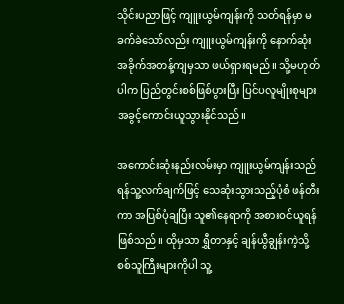သိုင်းပညာဖြင့် ကျူးယွမ်ကျန်းကို သတ်ရန်မှာ မခက်ခဲသော်လည်း ကျူးယွမ်ကျန်းကို နောက်ဆုံး အခိုက်အတန့်ကျမှသာ ဖယ်ရှားရမည်။ သို့မဟုတ်ပါက ပြည်တွင်းစစ်ဖြစ်ပွားပြီး ပြင်ပလူမျိုးစုများ အခွင့်ကောင်းယူသွားနိုင်သည်။

အကောင်းဆုံးနည်းလမ်းမှာ ကျူးယွမ်ကျန်းသည် ရန်သူ့လက်ချက်ဖြင့် သေဆုံးသွားသည့်ပုံစံ ဖန်တီးကာ အပြစ်ပုံချပြီး သူ၏နေရာကို အစားဝင်ယူရန် ဖြစ်သည်။ ထိုမှသာ ရွှီတာနှင့် ချန်ယွီချွန်းကဲ့သို့ စစ်သူကြီးများကိုပါ သူ့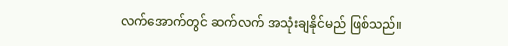လက်အောက်တွင် ဆက်လက် အသုံးချနိုင်မည် ဖြစ်သည်။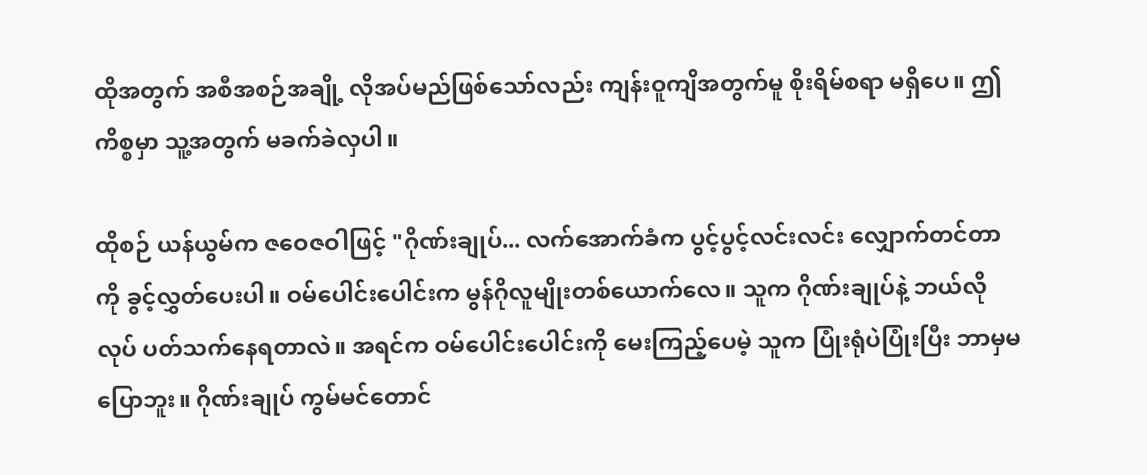ထိုအတွက် အစီအစဉ်အချို့ လိုအပ်မည်ဖြစ်သော်လည်း ကျန်းဝူကျိအတွက်မူ စိုးရိမ်စရာ မရှိပေ။ ဤကိစ္စမှာ သူ့အတွက် မခက်ခဲလှပါ။

ထိုစဉ် ယန်ယွမ်က ဇဝေဇဝါဖြင့် "ဂိုဏ်းချုပ်... လက်အောက်ခံက ပွင့်ပွင့်လင်းလင်း လျှောက်တင်တာကို ခွင့်လွှတ်ပေးပါ။ ဝမ်ပေါင်းပေါင်းက မွန်ဂိုလူမျိုးတစ်ယောက်လေ။ သူက ဂိုဏ်းချုပ်နဲ့ ဘယ်လိုလုပ် ပတ်သက်နေရတာလဲ။ အရင်က ဝမ်ပေါင်းပေါင်းကို မေးကြည့်ပေမဲ့ သူက ပြုံးရုံပဲပြုံးပြီး ဘာမှမပြောဘူး။ ဂိုဏ်းချုပ် ကွမ်မင်တောင်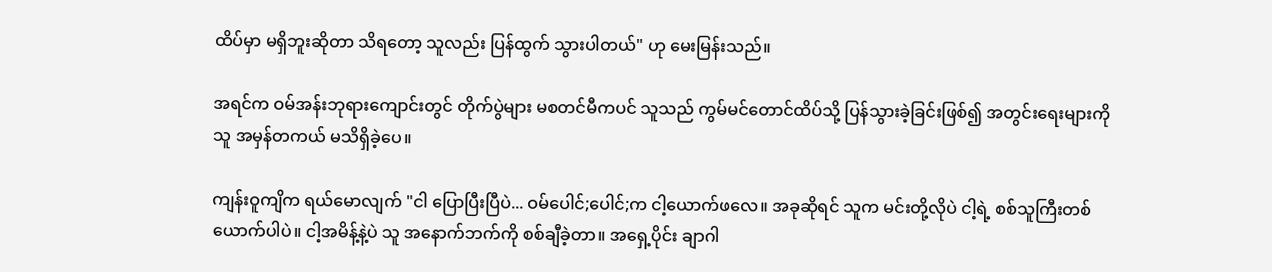ထိပ်မှာ မရှိဘူးဆိုတာ သိရတော့ သူလည်း ပြန်ထွက် သွားပါတယ်" ဟု မေးမြန်းသည်။

အရင်က ဝမ်အန်းဘုရားကျောင်းတွင် တိုက်ပွဲများ မစတင်မီကပင် သူသည် ကွမ်မင်တောင်ထိပ်သို့ ပြန်သွားခဲ့ခြင်းဖြစ်၍ အတွင်းရေးများကို သူ အမှန်တကယ် မသိရှိခဲ့ပေ။

ကျန်းဝူကျိက ရယ်မောလျက် "ငါ ပြောပြီးပြီပဲ... ဝမ်ပေါင်;ပေါင်;က ငါ့ယောက်ဖလေ။ အခုဆိုရင် သူက မင်းတို့လိုပဲ ငါ့ရဲ့ စစ်သူကြီးတစ်ယောက်ပါပဲ။ ငါ့အမိန့်နဲ့ပဲ သူ အနောက်ဘက်ကို စစ်ချီခဲ့တာ။ အရှေ့ပိုင်း ချာဂါ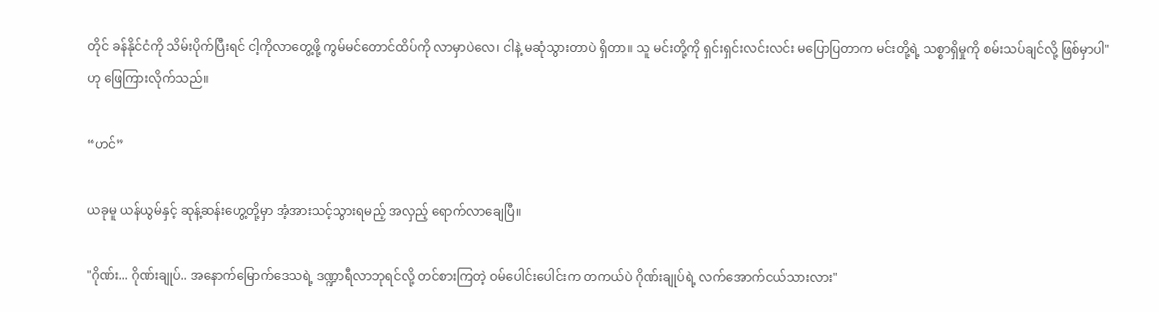တိုင် ခန်နိုင်ငံကို သိမ်းပိုက်ပြီးရင် ငါ့ကိုလာတွေ့ဖို့ ကွမ်မင်တောင်ထိပ်ကို လာမှာပဲလေ၊ ငါနဲ့ မဆုံသွားတာပဲ ရှိတာ။ သူ မင်းတို့ကို ရှင်းရှင်းလင်းလင်း မပြောပြတာက မင်းတို့ရဲ့ သစ္စာရှိမှုကို စမ်းသပ်ချင်လို့ ဖြစ်မှာပါ" ဟု ဖြေကြားလိုက်သည်။

“ဟင်”

ယခုမူ ယန်ယွမ်နှင့် ဆုန့်ဆန်းဟွေ့တို့မှာ အံ့အားသင့်သွားရမည့် အလှည့် ရောက်လာချေပြီ။

"ဂိုဏ်း... ဂိုဏ်းချုပ်.. အနောက်မြောက်ဒေသရဲ့ ဒဏ္ဍာရီလာဘုရင်လို့ တင်စားကြတဲ့ ဝမ်ပေါင်းပေါင်းက တကယ်ပဲ ဂိုဏ်းချုပ်ရဲ့ လက်အောက်ငယ်သားလား"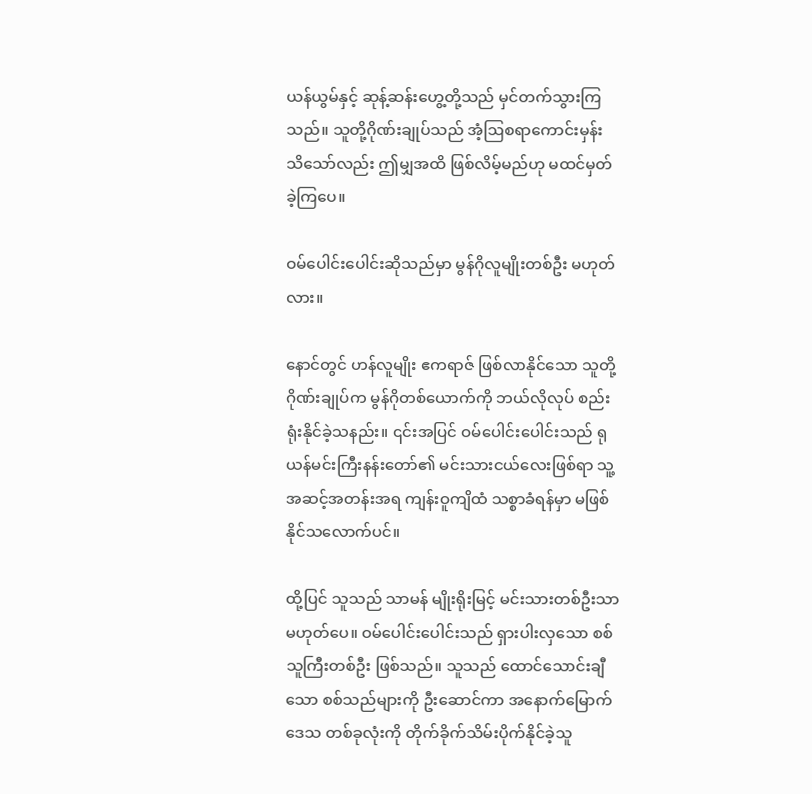ယန်ယွမ်နှင့် ဆုန့်ဆန်းဟွေ့တို့သည် မှင်တက်သွားကြသည်။ သူတို့ဂိုဏ်းချုပ်သည် အံ့ဩစရာကောင်းမှန်း သိသော်လည်း ဤမျှအထိ ဖြစ်လိမ့်မည်ဟု မထင်မှတ်ခဲ့ကြပေ။

ဝမ်ပေါင်းပေါင်းဆိုသည်မှာ မွန်ဂိုလူမျိုးတစ်ဦး မဟုတ်လား။

နောင်တွင် ဟန်လူမျိုး ဧကရာဇ် ဖြစ်လာနိုင်သော သူတို့ဂိုဏ်းချုပ်က မွန်ဂိုတစ်ယောက်ကို ဘယ်လိုလုပ် စည်းရုံးနိုင်ခဲ့သနည်း။ ၎င်းအပြင် ဝမ်ပေါင်းပေါင်းသည် ရုယန်မင်းကြီးနန်းတော်၏ မင်းသားငယ်လေးဖြစ်ရာ သူ့အဆင့်အတန်းအရ ကျန်းဝူကျိထံ သစ္စာခံရန်မှာ မဖြစ်နိုင်သလောက်ပင်။

ထို့ပြင် သူသည် သာမန် မျိုးရိုးမြင့် မင်းသားတစ်ဦးသာ မဟုတ်ပေ။ ဝမ်ပေါင်းပေါင်းသည် ရှားပါးလှသော စစ်သူကြီးတစ်ဦး ဖြစ်သည်။ သူသည် ထောင်သောင်းချီသော စစ်သည်များကို ဦးဆောင်ကာ အနောက်မြောက်ဒေသ တစ်ခုလုံးကို တိုက်ခိုက်သိမ်းပိုက်နိုင်ခဲ့သူ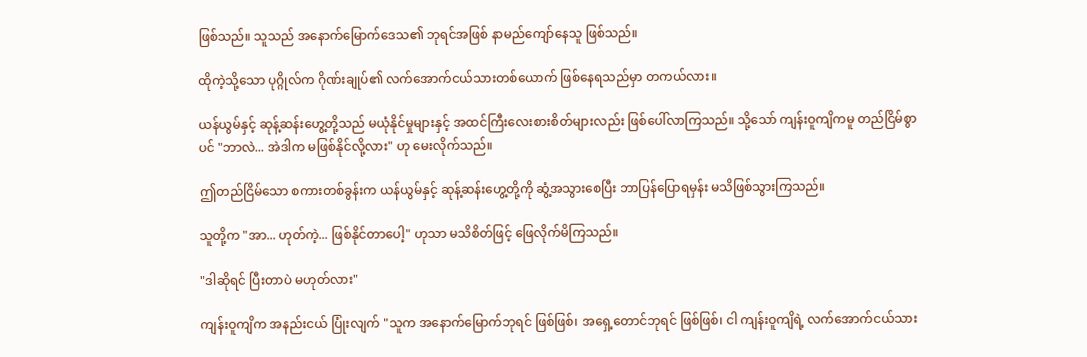ဖြစ်သည်။ သူသည် အနောက်မြောက်ဒေသ၏ ဘုရင်အဖြစ် နာမည်ကျော်နေသူ ဖြစ်သည်။

ထိုကဲ့သို့သော ပုဂ္ဂိုလ်က ဂိုဏ်းချုပ်၏ လက်အောက်ငယ်သားတစ်ယောက် ဖြစ်နေရသည်မှာ တကယ်လား။

ယန်ယွမ်နှင့် ဆုန့်ဆန်းဟွေ့တို့သည် မယုံနိုင်မှုများနှင့် အထင်ကြီးလေးစားစိတ်များလည်း ဖြစ်ပေါ်လာကြသည်။ သို့သော် ကျန်းဝူကျိကမူ တည်ငြိမ်စွာပင် "ဘာလဲ... အဲဒါက မဖြစ်နိုင်လို့လား" ဟု မေးလိုက်သည်။

ဤတည်ငြိမ်သော စကားတစ်ခွန်းက ယန်ယွမ်နှင့် ဆုန့်ဆန်းဟွေ့တို့ကို ဆွံ့အသွားစေပြီး ဘာပြန်ပြောရမှန်း မသိဖြစ်သွားကြသည်။

သူတို့က "အာ... ဟုတ်ကဲ့... ဖြစ်နိုင်တာပေါ့" ဟုသာ မသိစိတ်ဖြင့် ဖြေလိုက်မိကြသည်။

"ဒါဆိုရင် ပြီးတာပဲ မဟုတ်လား"

ကျန်းဝူကျိက အနည်းငယ် ပြုံးလျက် "သူက အနောက်မြောက်ဘုရင် ဖြစ်ဖြစ်၊ အရှေ့တောင်ဘုရင် ဖြစ်ဖြစ်၊ ငါ ကျန်းဝူကျိရဲ့ လက်အောက်ငယ်သား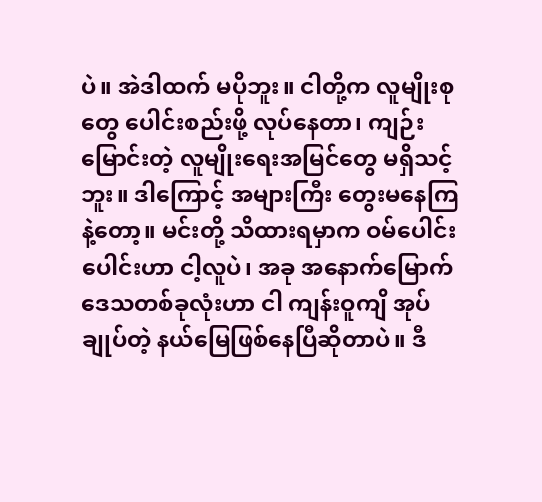ပဲ။ အဲဒါထက် မပိုဘူး။ ငါတို့က လူမျိုးစုတွေ ပေါင်းစည်းဖို့ လုပ်နေတာ၊ ကျဉ်းမြောင်းတဲ့ လူမျိုးရေးအမြင်တွေ မရှိသင့်ဘူး။ ဒါကြောင့် အများကြီး တွေးမနေကြနဲ့တော့။ မင်းတို့ သိထားရမှာက ဝမ်ပေါင်းပေါင်းဟာ ငါ့လူပဲ၊ အခု အနောက်မြောက် ဒေသတစ်ခုလုံးဟာ ငါ ကျန်းဝူကျိ အုပ်ချုပ်တဲ့ နယ်မြေဖြစ်နေပြီဆိုတာပဲ။ ဒီ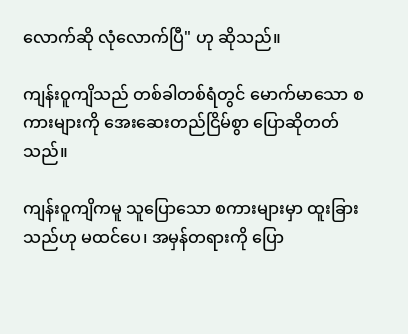လောက်ဆို လုံလောက်ပြီ" ဟု ဆိုသည်။

ကျန်းဝူကျိသည် တစ်ခါတစ်ရံတွင် မောက်မာသော စကားများကို အေးဆေးတည်ငြိမ်စွာ ပြောဆိုတတ်သည်။

ကျန်းဝူကျိကမူ သူပြောသော စကားများမှာ ထူးခြားသည်ဟု မထင်ပေ၊ အမှန်တရားကို ပြော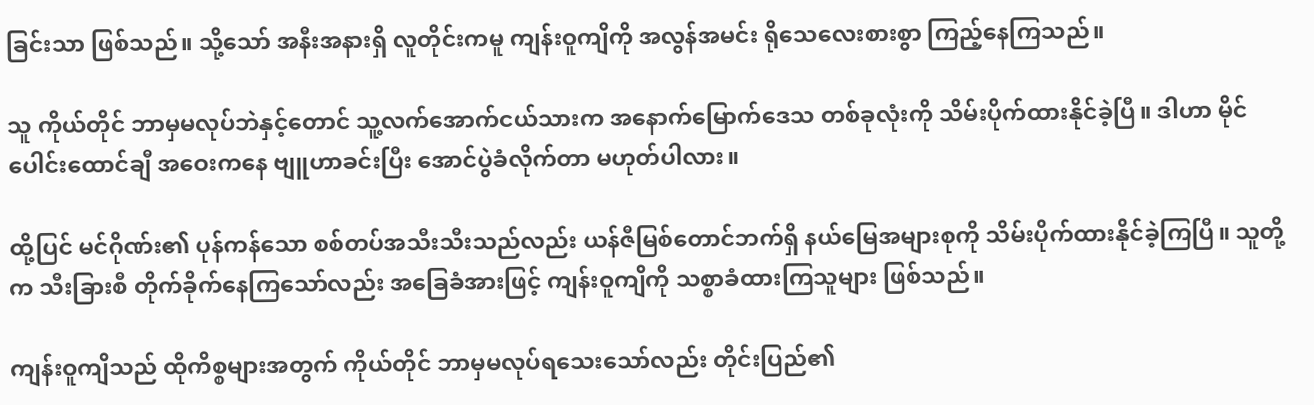ခြင်းသာ ဖြစ်သည်။ သို့သော် အနီးအနားရှိ လူတိုင်းကမူ ကျန်းဝူကျိကို အလွန်အမင်း ရိုသေလေးစားစွာ ကြည့်နေကြသည်။

သူ ကိုယ်တိုင် ဘာမှမလုပ်ဘဲနှင့်တောင် သူ့လက်အောက်ငယ်သားက အနောက်မြောက်ဒေသ တစ်ခုလုံးကို သိမ်းပိုက်ထားနိုင်ခဲ့ပြီ။ ဒါဟာ မိုင်ပေါင်းထောင်ချီ အဝေးကနေ ဗျူဟာခင်းပြီး အောင်ပွဲခံလိုက်တာ မဟုတ်ပါလား။

ထို့ပြင် မင်ဂိုဏ်း၏ ပုန်ကန်သော စစ်တပ်အသီးသီးသည်လည်း ယန်ဇီမြစ်တောင်ဘက်ရှိ နယ်မြေအများစုကို သိမ်းပိုက်ထားနိုင်ခဲ့ကြပြီ။ သူတို့က သီးခြားစီ တိုက်ခိုက်နေကြသော်လည်း အခြေခံအားဖြင့် ကျန်းဝူကျိကို သစ္စာခံထားကြသူများ ဖြစ်သည်။

ကျန်းဝူကျိသည် ထိုကိစ္စများအတွက် ကိုယ်တိုင် ဘာမှမလုပ်ရသေးသော်လည်း တိုင်းပြည်၏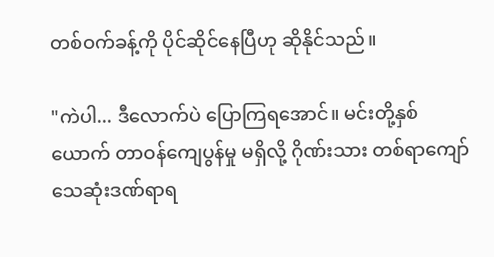တစ်ဝက်ခန့်ကို ပိုင်ဆိုင်နေပြီဟု ဆိုနိုင်သည်။

"ကဲပါ... ဒီလောက်ပဲ ပြောကြရအောင်။ မင်းတို့နှစ်ယောက် တာဝန်ကျေပွန်မှု မရှိလို့ ဂိုဏ်းသား တစ်ရာကျော် သေဆုံးဒဏ်ရာရ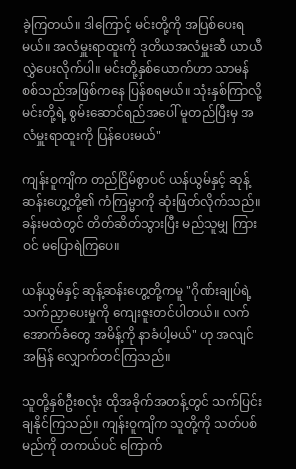ခဲ့ကြတယ်။ ဒါကြောင့် မင်းတို့ကို အပြစ်ပေးရမယ်။ အလံမှူးရာထူးကို ဒုတိယအလံမှူးဆီ ယာယီလွှဲပေးလိုက်ပါ။ မင်းတို့နှစ်ယောက်ဟာ သာမန်စစ်သည်အဖြစ်ကနေ ပြန်စရမယ်။ သုံးနှစ်ကြာလို့ မင်းတို့ရဲ့ စွမ်းဆောင်ရည်အပေါ် မူတည်ပြီးမှ အလံမှူးရာထူးကို ပြန်ပေးမယ်"

ကျန်းဝူကျိက တည်ငြိမ်စွာပင် ယန်ယွမ်နှင့် ဆုန့်ဆန်းဟွေ့တို့၏ ကံကြမ္မာကို ဆုံးဖြတ်လိုက်သည်။ ခန်းမထဲတွင် တိတ်ဆိတ်သွားပြီး မည်သူမျှ ကြားဝင် မပြောရဲကြပေ။

ယန်ယွမ်နှင့် ဆုန့်ဆန်းဟွေ့တို့ကမူ "ဂိုဏ်းချုပ်ရဲ့ သက်ညှာပေးမှုကို ကျေးဇူးတင်ပါတယ်။ လက်အောက်ခံတွေ အမိန့်ကို နာခံပါ့မယ်" ဟု အလျင်အမြန် လျှောက်တင်ကြသည်။

သူတို့နှစ်ဦးစလုံး ထိုအခိုက်အတန့်တွင် သက်ပြင်းချနိုင်ကြသည်။ ကျန်းဝူကျိက သူတို့ကို သတ်ပစ်မည်ကို တကယ်ပင် ကြောက်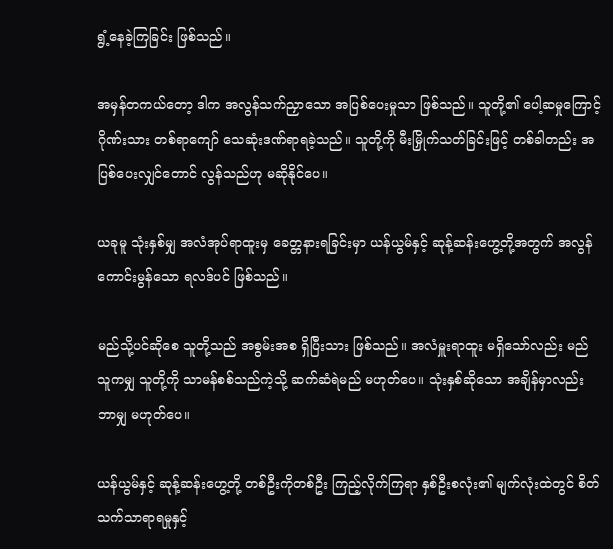ရွံ့နေခဲ့ကြခြင်း ဖြစ်သည်။

အမှန်တကယ်တော့ ဒါက အလွန်သက်ညှာသော အပြစ်ပေးမှုသာ ဖြစ်သည်။ သူတို့၏ ပေါ့ဆမှုကြောင့် ဂိုဏ်းသား တစ်ရာကျော် သေဆုံးဒဏ်ရာရခဲ့သည်။ သူတို့ကို မီးမြှိုက်သတ်ခြင်းဖြင့် တစ်ခါတည်း အပြစ်ပေးလျှင်တောင် လွန်သည်ဟု မဆိုနိုင်ပေ။

ယခုမူ သုံးနှစ်မျှ အလံအုပ်ရာထူးမှ ခေတ္တနားရခြင်းမှာ ယန်ယွမ်နှင့် ဆုန့်ဆန်းဟွေ့တို့အတွက် အလွန်ကောင်းမွန်သော ရလဒ်ပင် ဖြစ်သည်။

မည်သို့ပင်ဆိုစေ သူတို့သည် အစွမ်းအစ ရှိပြီးသား ဖြစ်သည်။ အလံမှူးရာထူး မရှိသော်လည်း မည်သူကမျှ သူတို့ကို သာမန်စစ်သည်ကဲ့သို့ ဆက်ဆံရဲမည် မဟုတ်ပေ။ သုံးနှစ်ဆိုသော အချိန်မှာလည်း ဘာမျှ မဟုတ်ပေ။

ယန်ယွမ်နှင့် ဆုန့်ဆန်းဟွေ့တို့ တစ်ဦးကိုတစ်ဦး ကြည့်လိုက်ကြရာ နှစ်ဦးစလုံး၏ မျက်လုံးထဲတွင် စိတ်သက်သာရာရမှုနှင့်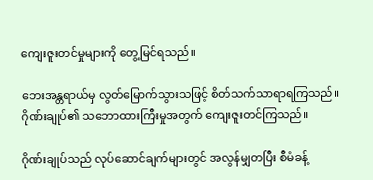ကျေးဇူးတင်မှုများကို တွေ့မြင်ရသည်။

ဘေးအန္တရာယ်မှ လွတ်မြောက်သွားသဖြင့် စိတ်သက်သာရာရကြသည်။ ဂိုဏ်းချုပ်၏ သဘောထားကြီးမှုအတွက် ကျေးဇူးတင်ကြသည်။

ဂိုဏ်းချုပ်သည် လုပ်ဆောင်ချက်များတွင် အလွန်မျှတပြီး စီမံခန့်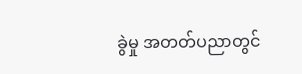ခွဲမှု အတတ်ပညာတွင်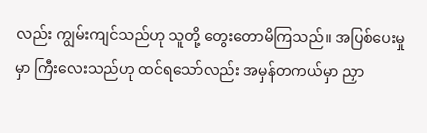လည်း ကျွမ်းကျင်သည်ဟု သူတို့ တွေးတောမိကြသည်။ အပြစ်ပေးမှုမှာ ကြီးလေးသည်ဟု ထင်ရသော်လည်း အမှန်တကယ်မှာ ညှာ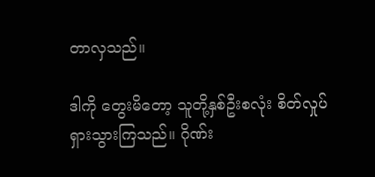တာလှသည်။

ဒါကို တွေးမိတော့ သူတို့နှစ်ဦးစလုံး စိတ်လှုပ်ရှားသွားကြသည်။ ဂိုဏ်း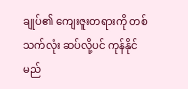ချုပ်၏ ကျေးဇူးတရားကို တစ်သက်လုံး ဆပ်လို့ပင် ကုန်နိုင်မည်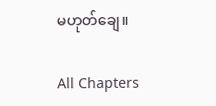မဟုတ်ချေ။

All Chapters